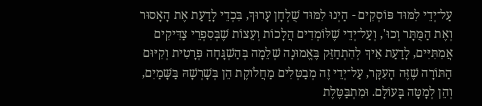עַל־יְדֵי לִמּוּד פּוֹסְקִים - הַיְנוּ לִמּוּד שֻׁלְחָן עָרוּךְ, בִּכְדֵי לָדַעַת אֶת הָאָסוּר וְאֶת הַמֻּתָּר וְכוּ', וְעַל־יְדֵי שֶׁלּוֹמְדִים הֲלָכוֹת וְעֵצוֹת שֶׁבְּסִפְרֵי צַדִּיקִים אֲמִתִּיִּים, לָדַעַת אֵיךְ לְהִתְחַזֵּק בֶּאֱמוּנָה שְׁלֵמָה בְּהַשְׁגָּחָה פְּרָטִית וְקִיּוּם הַתּוֹרָה שֶׁזֶּה הָעִקָּר, עַל־יְדֵי זֶה מְבַטְּלִים מַחֲלֹוקֶת הֵן בְּשָׁרְשָׁהּ בַּשָּׁמַיִם, וְהֵן לְמָטָּה בָּעוֹלָם. וּמִתְבַּטֶּלֶת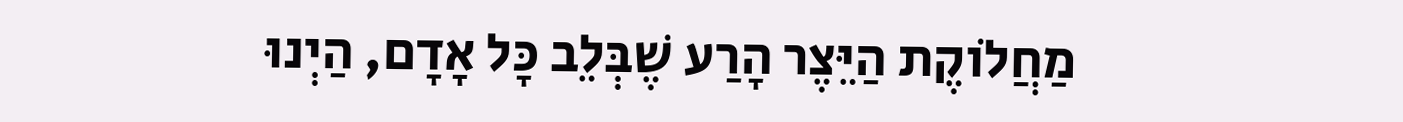מַחֲלֹוקֶת הַיֵּצֶר הָרַע שֶׁבְּלֵב כָּל אָדָם, הַיְנוּ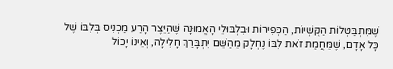שֶׁמִּתְבַּטְּלוֹת הַקֻּשְׁיוֹת, הַכְּפִירוֹת וּבִלְבּוּלֵי הָאֱמוּנָה שֶּׁהַיֵּצֶר הָרַע מַכְנִיס בְּלִבּוֹ שֶׁל כָּל אָדָם, שֶׁמֵּחֲמַת זֹאת לִבּוֹ נֶחְלָק מֵהַשֵּׁם יִתְבָּרַךְ חָלִילָה, וְאֵינוֹ יָכוֹל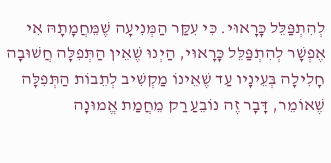לְהִתְפַּלֵּל כָּרָאוּי. כִּי עִקַּר הַמְּנִיעָה שֶׁמֵּחֲמָתָהּ אִי אֶפְשָׁר לְהִתְפַּלֵּל כָּרָאוּי, הַיְנוּ שֶׁאֵין הַתְּפִלָּה חֲשׁוּבָה חָלִילָה בְּעֵינָיו עַד שֶׁאֵינוֹ מַקְשִׁיב לְתֵבוֹת הַתְּפִלָּה שֶׁאוֹמֵר, דָּבָר זֶה נוֹבֵעַ רַק מֵחֲמַת אֱמוּנָה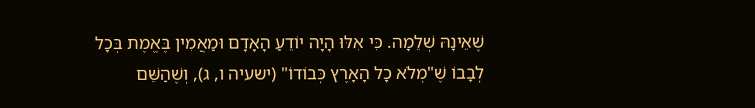שֶׁאֵינָהּ שְׁלֵמָה. כִּי אִלּוּ הָיָה יוֹדֵעַ הָאָדָם וּמַאֲמִין בֶּאֱמֶת בְּכָל לְבָבוֹ שֶׁ"מְלֹא כָל הָאָרֶץ כְּבוֹדוֹ" (ישעיה ו, ג), וְשֶׁהַשֵּׁם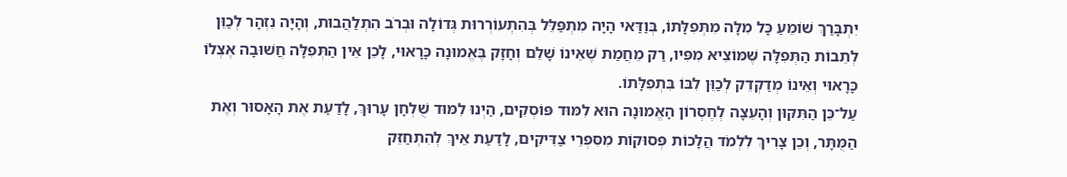יִתְבָּרַךְ שׁוֹמֵעַ כָּל מִלָּה מִתְּפִלָּתוֹ, בְּוַדַּאי הָיָה מִתְפַּלֵּל בְּהִתְעוֹרְרוּת גְּדוֹלָה וּבְרֹב הִתְלַהֲבוּת, וְהָיָה נִזְהָר לְכַוֵּן לְתֵבוֹת הַתְּפִלָּה שֶּׁמּוֹצִיא מִפִּיו, רַק מֵחֲמַת שֶׁאֵינוֹ שָׁלֵם וְחָזָק בֶּאֱמוּנָה כָּרָאוּי, לָכֵן אֵין הַתְּפִלָּה חֲשׁוּבָה אֶצְלוֹ כָּרָאוּי וְאֵינוֹ מְדַקְדֵק לְכַוֵּן לִבּוֹ בִּתְפִלָּתוֹ.
עַל־כֵּן הַתִּקּוּן וְהָעֵצָה לְחֶסְרוֹן הָאֱמוּנָה הוּא לִמּוּד פּוֹסְקִים, הַיְנוּ לִמּוּד שֻׁלְחָן עָרוּךְ, לָדַעַת אֶת הָאָסוּר וְאֶת הַמֻּתָּר, וְכֵן צָרִיךְ לִלְמֹד הֲלָכוֹת פְּסוּקוֹת מִסִּפְרֵי צַדִּיקִים, לָדַעַת אֵיךְ לְהִתְחַזֵּק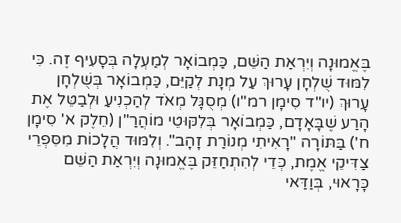בֶּאֱמוּנָה וְיִרְאַת הַשֵּׁם, כַּמְבוֹאָר לְמַעְלָה בְּסָעִיף זֶה. כִּי לִמּוּד שֻׁלְחָן עָרוּךְ עַל מְנָת לְקַיֵּם, כַּמְבוֹאָר בְּשֻׁלְחָן עָרוּךְ (יו"ד סִימָן רמ"ו) מְסֻגָּל מְאֹד לְהַכְנִיעַ וּלְבַטֵּל אֶת הָרַע שֶׁבָּאָדָם, כַּמְבוֹאָר בְּלִקּוּטֵי מוֹהֲרַ"ן (חֵלֶק א' סִימָן ח') בַּתּוֹרָה "רָאִיתִי מְנוֹרַת זָהָב". וְלִמּוּד הֲלָכוֹת מִסִּפְרֵי צַדִּיקֵי אֱמֶת, כְּדֵי לְהִתְחַזֵּק בֶּאֱמוּנָה וְיִרְאַת הַשֵּׁם כָּרָאוּי, בְּוַדַּאי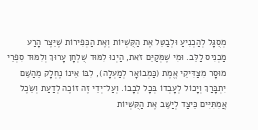מְסֻגָּל לְהַכְנִיעַ וּלְבַטֵּל אֶת הַקֻּשְׁיוֹת וְאֶת הַכְּפִירוֹת שֶׁיֵּצֶר הָרַע מַכְנִיס לַלֵּב. וּמִי שֶׁמְּקַיֵּם זֹאת, הַיְנוּ לִמּוּד שֻׁלְחָן עָרוּךְ וְלִמּוּד סִפְרֵי מוּסָר מִצַּדִּיקֵי אֱמֶת (כַּמְבוֹאָר לְמַעְלָה), לִבּוֹ אֵינוֹ נֶחְלָק מֵהַשֵּׁם יִתְבָּרַךְ וְיָכוֹל לְעָבְדוֹ בְּכָל לְבָבוֹ. וְעַל־יְדֵי זֶה זוֹכֶה לְדַעַת וְשֵׂכֶל אֲמִתִּיִּים כֵּיצַד לְיַשֵּׁב אֶת הַקֻּשְׁיוֹת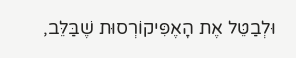וּלְבַטֵּל אֶת הָאֶפִּיקוֹרְסוּת שֶׁבַּלֵּב,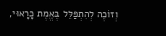וְזוֹכֶה לְהִתְפַּלֵּל בֶּאֱמֶת כָּרָאוּי,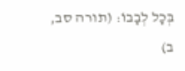בְּכָל לְבָבוֹ: (תורה סב, ב)